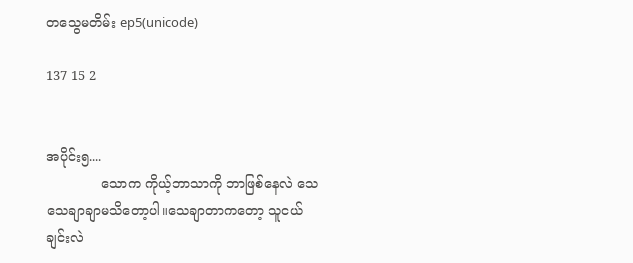တသွေမတိမ်း ep5(unicode)

137 15 2


အပိုင်း၅....
             သောက ကိုယ့်ဘာသာကို ဘာဖြစ်နေလဲ သေသေချာချာမသိတော့ပါ။သေချာတာကတော့ သူငယ်ချင်းလဲ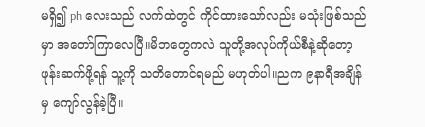မရှိ၍ ph လေးသည် လက်ထဲတွင် ကိုင်ထားသော်လည်း မသုံးဖြစ်သည်မှာ အတော်ကြာလေပြီ။မိဘတွေကလဲ သူတို့အလုပ်ကိုယ်စီနဲ့ဆိုတော့ ဖုန်းဆက်ဖို့ရန် သူ့ကို သတိတောင်ရမည် မဟုတ်ပါ။ညက ၉နာရီအချိန်မှ ကျော်လွန်ခဲ့ပြီ။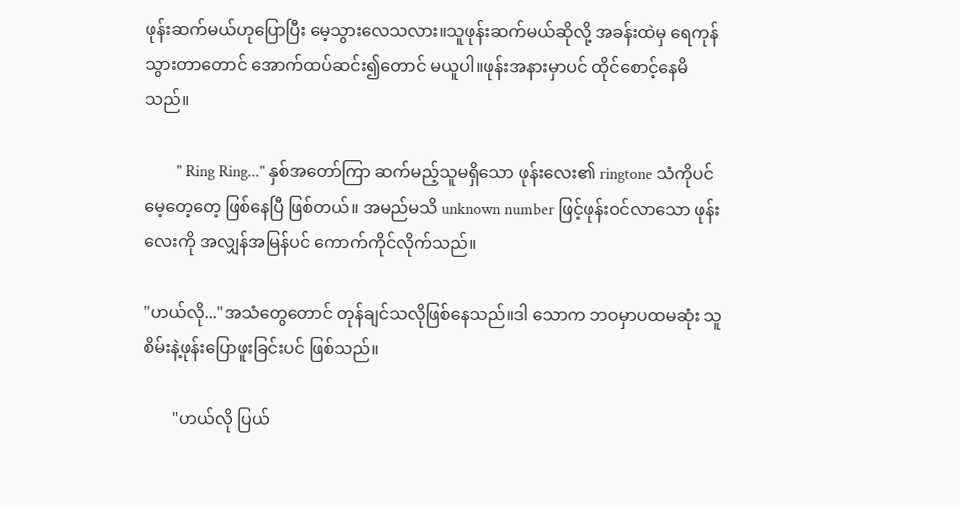ဖုန်းဆက်မယ်ဟုပြောပြီး မေ့သွားလေသလား။သူဖုန်းဆက်မယ်ဆိုလို့ အခန်းထဲမှ ရေကုန်သွားတာတောင် အောက်ထပ်ဆင်း၍တောင် မယူပါ။ဖုန်းအနားမှာပင် ထိုင်စောင့်နေမိသည်။

        " Ring Ring..." နှစ်အတော်ကြာ ဆက်မည့်သူမရှိသော ဖုန်းလေး၏ ringtone သံကိုပင် မေ့တေ့တေ့ ဖြစ်နေပြီ ဖြစ်တယ်။ အမည်မသိ unknown number ဖြင့်ဖုန်းဝင်လာသော ဖုန်းလေးကို အလျှန်အမြန်ပင် ကောက်ကိုင်လိုက်သည်။

"ဟယ်လို..."အသံတွေတောင် တုန်ချင်သလိုဖြစ်နေသည်။ဒါ သောက ဘဝမှာပထမဆုံး သူစိမ်းနဲ့ဖုန်းပြောဖူးခြင်းပင် ဖြစ်သည်။

       "ဟယ်လို ပြယ်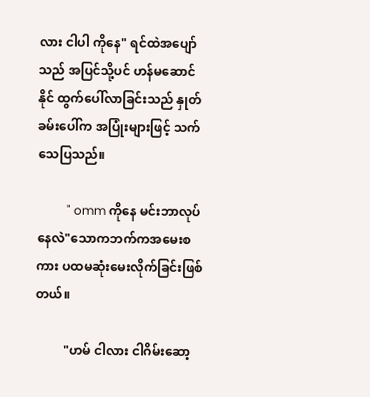လား ငါပါ ကိုနေ" ရင်ထဲအပျော်သည် အပြင်သို့ပင် ဟန်မဆောင်နိုင် ထွက်ပေါ်လာခြင်းသည် နှုတ်ခမ်းပေါ်က အပြုံးများဖြင့် သက်သေပြသည်။

          " omm ကိုနေ မင်းဘာလုပ်နေလဲ"သောကဘက်ကအမေးစကား ပထမဆုံးမေးလိုက်ခြင်းဖြစ်တယ်။

         "ဟမ် ငါလား ငါဂိမ်းဆော့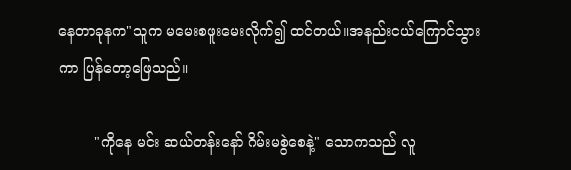နေတာခုနက"သူက မမေးစဖူးမေးလိုက်၍ ထင်တယ်။အနည်းငယ်ကြောင်သွားကာ ပြန်တော့ဖြေသည်။

        "ကိုနေ မင်း ဆယ်တန်းနော် ဂိမ်းမစွဲစေနဲ့" သောကသည် လူ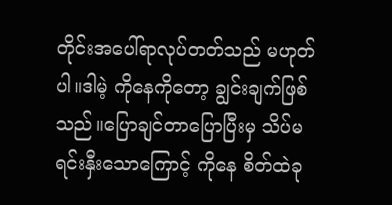တိုင်းအပေါ်ရာလုပ်တတ်သည် မဟုတ်ပါ။ဒါမဲ့ ကိုနေကိုတော့ ချွင်းချက်ဖြစ်သည်။ပြောချင်တာပြောပြီးမှ သိပ်မရင်းနှီးသောကြောင့် ကိုနေ စိတ်ထဲခု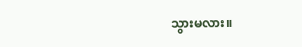သွားမလား။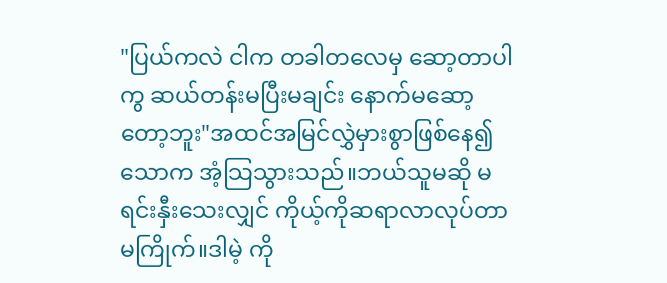"ပြယ်ကလဲ ငါက တခါတလေမှ ဆော့တာပါကွ ဆယ်တန်းမပြီးမချင်း နောက်မဆော့တော့ဘူး"အထင်အမြင်လွှဲမှားစွာဖြစ်နေ၍ သောက အံ့သြသွားသည်။ဘယ်သူမဆို မရင်းနှီးသေးလျှင် ကိုယ့်ကိုဆရာလာလုပ်တာမကြိုက်။ဒါမဲ့ ကို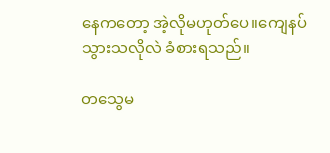နေကတော့ အဲ့လိုမဟုတ်ပေ။ကျေနပ်သွားသလိုလဲ ခံစားရသည်။

တသွေမ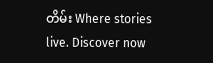တိမ်း Where stories live. Discover now